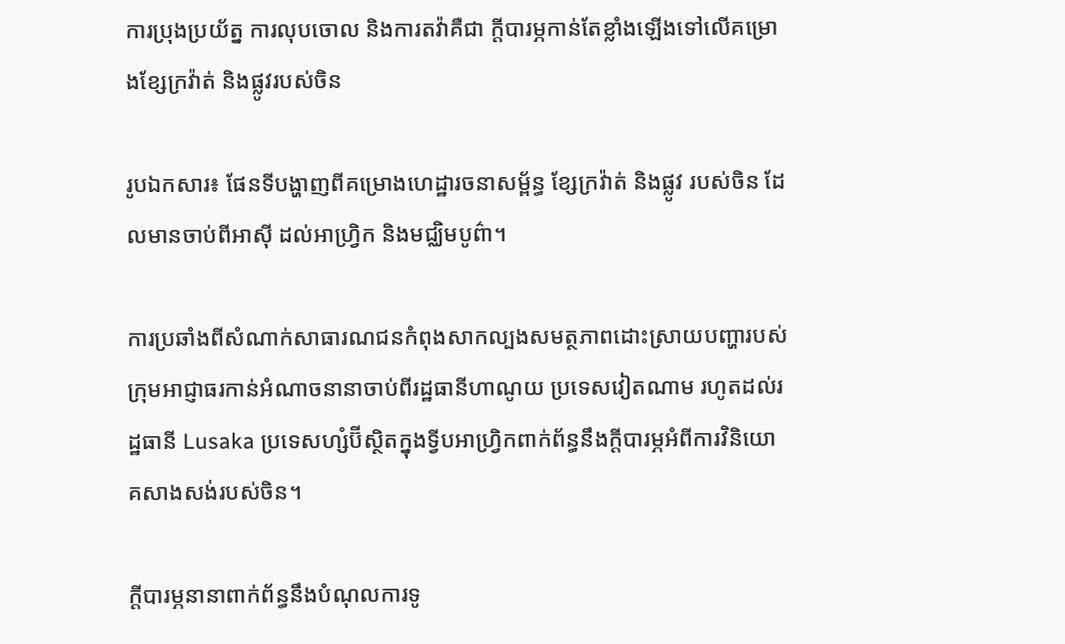ការប្រុងប្រយ័ត្ន ការលុបចោល និងការតវ៉ាគឺជា ក្តីបារម្ភកាន់តែខ្លាំងឡើងទៅលើគម្រោងខ្សែក្រវ៉ាត់ និងផ្លូវរបស់ចិន

រូបឯកសារ៖ ផែនទីបង្ហាញពីគម្រោងហេដ្ឋារចនាសម្ព័ន្ធ ខ្សែក្រវ៉ាត់ និងផ្លូវ របស់ចិន ដែលមានចាប់ពីអាស៊ី ដល់អាហ្រ្វិក និងមជ្ឈិមបូព៌ា។

ការប្រឆាំងពីសំណាក់សាធារណជនកំពុងសាកល្បងសមត្ថភាពដោះស្រាយបញ្ហារបស់ក្រុមអាជ្ញាធរកាន់អំណាចនានាចាប់ពីរដ្ឋធានីហាណូយ ប្រទេសវៀតណាម រហូតដល់រដ្ឋធានី Lusaka ប្រទេសហ្សំប៊ីស្ថិតក្នុងទ្វីបអាហ្វ្រិកពាក់ព័ន្ធនឹងក្តីបារម្ភអំពីការវិនិយោគសាងសង់របស់ចិន។

ក្តីបារម្ភនានាពាក់ព័ន្ធនឹងបំណុលការទូ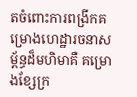តចំពោះការពង្រីកគម្រោងហេដ្ឋារចនាសម្ព័ន្ធដ៏មហិមាគឺ គម្រោងខ្សែក្រ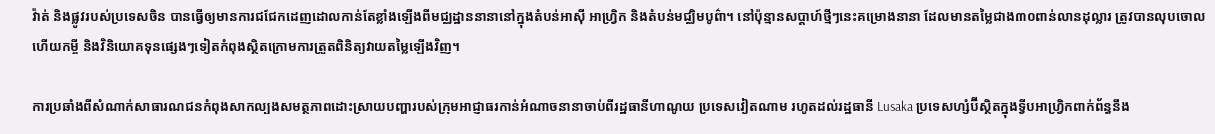វ៉ាត់ និងផ្លូវរបស់ប្រទេសចិន បានធ្វើឲ្យមានការជជែកដេញដោលកាន់តែខ្លាំងឡើងពីមជ្ឈដ្ឋាននានានៅក្នុងតំបន់អាស៊ី អាហ្វ្រិក និងតំបន់មជ្ឈិមបូព៌ា។ នៅប៉ុន្មានសប្តាហ៍ថ្មីៗនេះគម្រោងនានា ដែលមានតម្លៃជាង៣០ពាន់លានដុល្លារ ត្រូវបានលុបចោល ហើយកម្ចី និងវិនិយោគទុនផ្សេងៗទៀតកំពុងស្ថិតក្រោមការត្រួតពិនិត្យវាយតម្លៃឡើងវិញ។

ការប្រឆាំងពីសំណាក់សាធារណជនកំពុងសាកល្បងសមត្ថភាពដោះស្រាយបញ្ហារបស់ក្រុមអាជ្ញាធរកាន់អំណាចនានាចាប់ពីរដ្ឋធានីហាណូយ ប្រទេសវៀតណាម រហូតដល់រដ្ឋធានី Lusaka ប្រទេសហ្សំប៊ីស្ថិតក្នុងទ្វីបអាហ្វ្រិកពាក់ព័ន្ធនឹង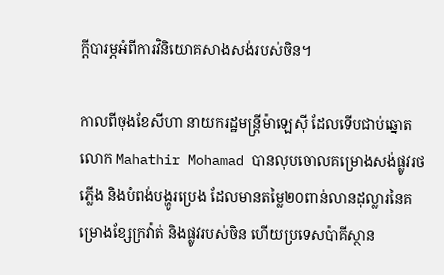ក្តីបារម្ភអំពីការវិនិយោគសាងសង់របស់ចិន។

កាលពីចុងខែសីហា នាយករដ្ឋមន្រ្តីម៉ាឡេស៊ី ដែលទើបជាប់ឆ្នោត លោក Mahathir Mohamad បានលុបចោលគម្រោងសង់ផ្លូវរថភ្លើង និងបំពង់បង្ហូរប្រេង ដែលមានតម្លៃ២០ពាន់លានដុល្លារនៃគម្រោងខ្សែក្រវ៉ាត់ និងផ្លូវរបស់ចិន ហើយប្រទេសប៉ាគីស្ថាន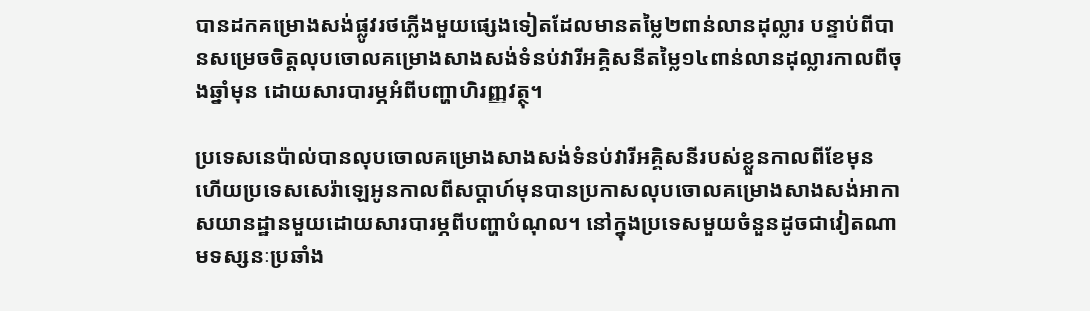បានដកគម្រោងសង់ផ្លូវរថភ្លើងមួយផ្សេងទៀតដែលមានតម្លៃ២ពាន់លានដុល្លារ បន្ទាប់ពីបានសម្រេចចិត្តលុបចោលគម្រោងសាងសង់ទំនប់វារីអគ្គិសនីតម្លៃ១៤ពាន់លានដុល្លារកាលពីចុងឆ្នាំមុន ដោយសារបារម្ភអំពីបញ្ហាហិរញ្ញវត្ថុ។

ប្រទេសនេប៉ាល់បានលុបចោលគម្រោងសាងសង់ទំនប់វារីអគ្គិសនីរបស់ខ្លួនកាលពីខែមុន ហើយប្រទេសសេរ៉ាឡេអូនកាលពីសប្តាហ៍មុនបានប្រកាសលុបចោលគម្រោងសាងសង់អាកាសយានដ្ឋានមួយដោយសារបារម្ភពីបញ្ហាបំណុល។ នៅក្នុងប្រទេសមួយចំនួនដូចជាវៀតណាមទស្សនៈប្រឆាំង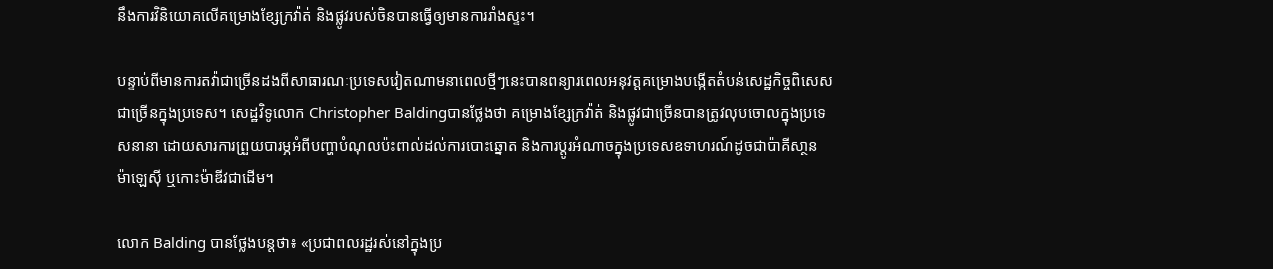នឹងការវិនិយោគលើគម្រោងខ្សែក្រវ៉ាត់ និងផ្លូវរបស់ចិនបានធ្វើឲ្យមានការរាំងស្ទះ។

បន្ទាប់ពីមានការតវ៉ាជាច្រើនដងពីសាធារណៈប្រទេសវៀតណាមនាពេលថ្មីៗនេះបានពន្យារពេលអនុវត្តគម្រោងបង្កើតតំបន់សេដ្ឋកិច្ចពិសេសជាច្រើនក្នុងប្រទេស។ សេដ្ឋវិទូលោក Christopher Baldingបានថ្លែងថា គម្រោងខ្សែក្រវ៉ាត់ និងផ្លូវជាច្រើនបានត្រូវលុបចោលក្នុងប្រទេសនានា ដោយសារការព្រួយបារម្ភអំពីបញ្ហាបំណុលប៉ះពាល់ដល់ការបោះឆ្នោត និងការប្តូរអំណាចក្នុងប្រទេសឧទាហរណ៍ដូចជាប៉ាគីសា្ថន ម៉ាឡេស៊ី ឬកោះម៉ាឌីវជាដើម។

លោក Balding បានថ្លែងបន្តថា៖ «ប្រជាពលរដ្ឋរស់នៅក្នុងប្រ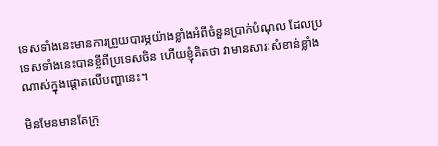ទេសទាំងនេះមានការព្រួយបារម្ភយ៉ាងខ្លាំងអំពីចំនួនប្រាក់បំណុល ដែលប្រទេសទាំងនេះបានខ្ចីពីប្រទេសចិន ហើយខ្ញុំគិតថា វាមានសារៈសំខាន់ខ្លាំងណាស់ក្នុងផ្តោតលើបញ្ហានេះ។

មិនមែនមានតែក្រុ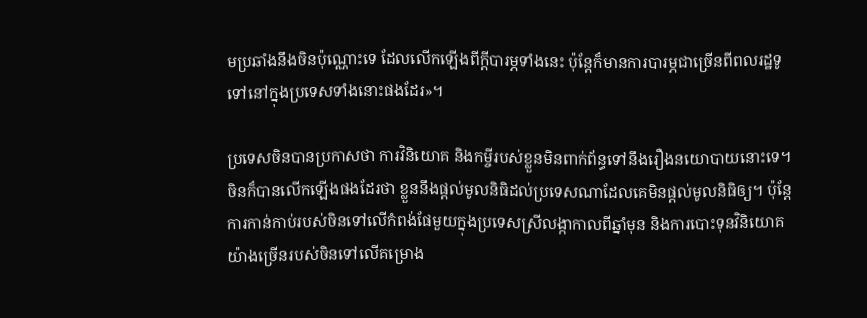មប្រឆាំងនឹងចិនប៉ុណ្ណោះទេ ដែលលើកឡើងពីក្តីបារម្ភទាំងនេះ ប៉ុន្តែក៏មានការបារម្ភជាច្រើនពីពលរដ្ឋទូទៅនៅក្នុងប្រទេសទាំងនោះផងដែរ»។

ប្រទេសចិនបានប្រកាសថា ការវិនិយោគ និងកម្ចីរបស់ខ្លួនមិនពាក់ព័ន្ធទៅនឹងរឿងនយោបាយនោះទេ។ ចិនក៏បានលើកឡើងផងដែរថា ខ្លួននឹងផ្តល់មូលនិធិដល់ប្រទេសណាដែលគេមិនផ្តល់មូលនិធិឲ្យ។ ប៉ុន្តែការកាន់កាប់របស់ចិនទៅលើកំពង់ផែមួយក្នុងប្រទេសស្រីលង្កាកាលពីឆ្នាំមុន និងការបោះទុនវិនិយោគយ៉ាងច្រើនរបស់ចិនទៅលើគម្រោង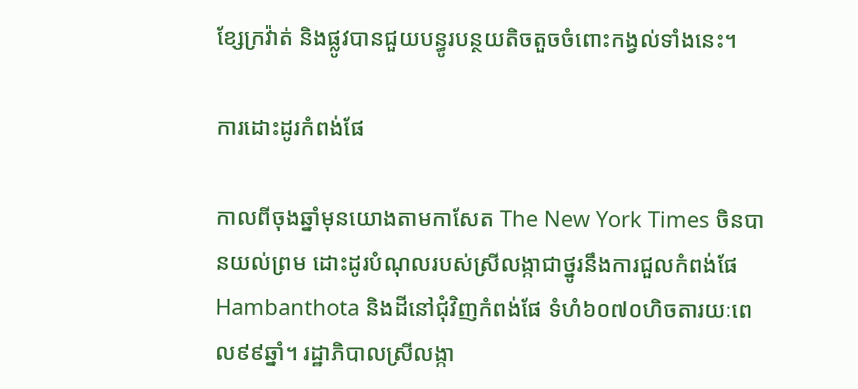ខ្សែក្រវ៉ាត់ និងផ្លូវបានជួយបន្ធូរបន្ថយតិចតួចចំពោះកង្វល់ទាំងនេះ។

ការដោះដូរកំពង់ផែ

កាលពីចុងឆ្នាំមុនយោងតាមកាសែត The New York Times ចិនបានយល់ព្រម ដោះដូរបំណុលរបស់ស្រីលង្កាជាថ្នូរនឹងការជួលកំពង់ផែ Hambanthota និងដីនៅជុំវិញកំពង់ផែ ទំហំ៦០៧០ហិចតារយៈពេល៩៩ឆ្នាំ។ រដ្ឋាភិបាលស្រីលង្កា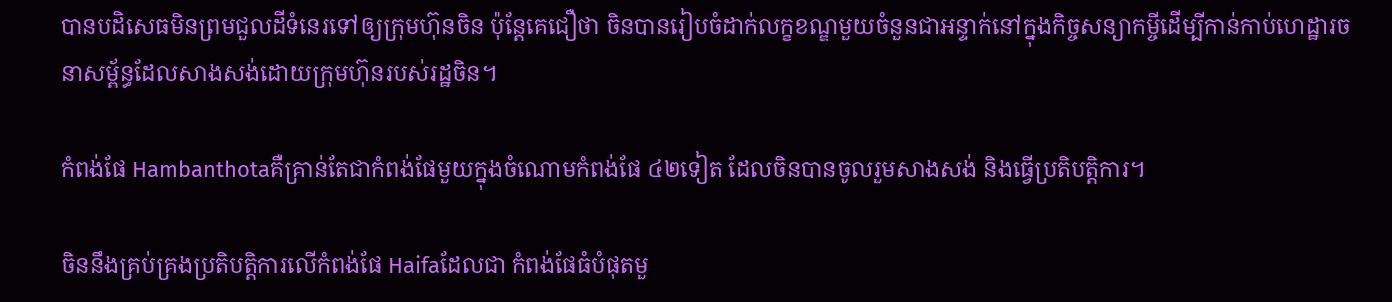បានបដិសេធមិនព្រមជួលដីទំនេរទៅឲ្យក្រុមហ៊ុនចិន ប៉ុន្តែគេជឿថា ចិនបានរៀបចំដាក់លក្ខខណ្ឌមួយចំនួនជាអន្ទាក់នៅក្នុងកិច្ចសន្យាកម្ចីដើម្បីកាន់កាប់ហេដ្ឋារចនាសម្ព័ន្ធដែលសាងសង់ដោយក្រុមហ៊ុនរបស់រដ្ឋចិន។

កំពង់ផែ Hambanthotaគឺគ្រាន់តែជាកំពង់ផែមួយក្នុងចំណោមកំពង់ផែ ៤២ទៀត ដែលចិនបានចូលរួមសាងសង់ និងធ្វើប្រតិបត្តិការ។

ចិននឹងគ្រប់គ្រងប្រតិបត្តិការលើកំពង់ផែ Haifaដែលជា កំពង់ផែធំបំផុតមួ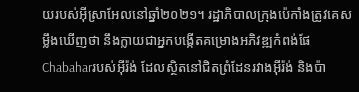យរបស់អ៊ីស្រាអែលនៅឆ្នាំ២០២១។ រដ្ឋាភិបាលក្រុងប៉េកាំងត្រូវគេសម្លឹងឃើញថា នឹងក្លាយជាអ្នកបង្កើតគម្រោងអភិវឌ្ឍកំពង់ផែChabaharរបស់អ៊ីរ៉ង់ ដែលស្ថិតនៅជិតព្រំដែនរវាងអ៊ីរ៉ង់ និងប៉ា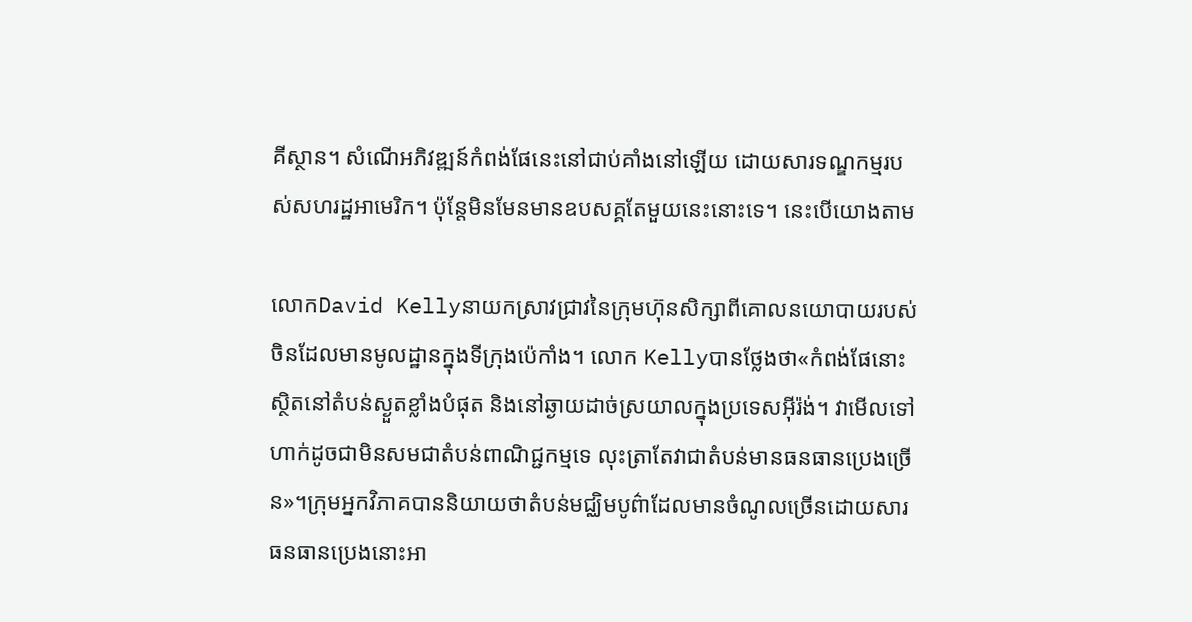គីស្ថាន។ សំណើអភិវឌ្ឍន៍កំពង់ផែនេះនៅជាប់គាំងនៅឡើយ ដោយសារទណ្ឌកម្មរបស់សហរដ្ឋអាមេរិក។ ប៉ុន្តែមិនមែនមានឧបសគ្គតែមួយនេះនោះទេ។ នេះបើយោងតាម

លោកDavid Kellyនាយកស្រាវជ្រាវនៃក្រុមហ៊ុនសិក្សាពីគោលនយោបាយរបស់ចិនដែលមានមូលដ្ឋានក្នុងទីក្រុងប៉េកាំង។ លោក Kellyបានថ្លែងថា«កំពង់ផែនោះស្ថិតនៅតំបន់ស្ងួតខ្លាំងបំផុត និងនៅឆ្ងាយដាច់ស្រយាលក្នុងប្រទេសអ៊ីរ៉ង់។ វាមើលទៅហាក់ដូចជាមិនសមជាតំបន់ពាណិជ្ជកម្មទេ លុះត្រាតែវាជាតំបន់មានធនធានប្រេងច្រើន»។ក្រុមអ្នកវិភាគបាននិយាយថាតំបន់មជ្ឈិមបូព៌ាដែលមានចំណូលច្រើនដោយសារធនធានប្រេងនោះអា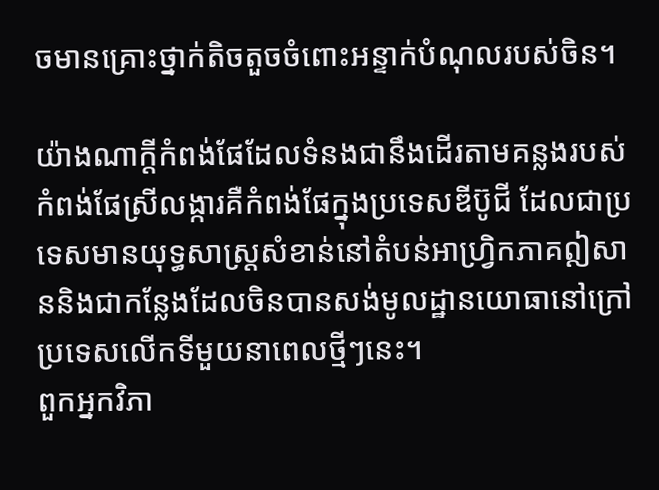ចមានគ្រោះថ្នាក់តិចតួចចំពោះអន្ទាក់បំណុលរបស់ចិន។

យ៉ាងណាក្តីកំពង់ផែដែលទំនងជានឹងដើរតាមគន្លងរបស់កំពង់ផែស្រីលង្ការគឺកំពង់ផែក្នុងប្រទេសឌីប៊ូជី ដែលជាប្រទេសមានយុទ្ធសាស្រ្តសំខាន់នៅតំបន់អាហ្រិ្វកភាគឦសាននិងជាកន្លែងដែលចិនបានសង់មូលដ្ឋានយោធានៅក្រៅប្រទេសលើកទីមួយនាពេលថ្មីៗនេះ។
ពួកអ្នកវិភា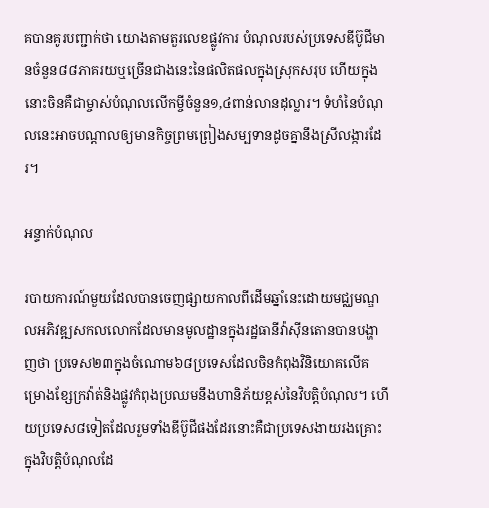គបានគូរបញ្ជាក់ថា យោងតាមតួរលេខផ្លូវការ បំណុលរបស់ប្រទេសឌីប៊ូជីមានចំនួន៨៨ភាគរយឬច្រើនជាងនេះនៃផលិតផលក្នុងស្រុកសរុប ហើយក្នុងនោះចិនគឺជាម្ចាស់បំណុលលើកម្ចីចំនួន១,៤ពាន់លានដុល្លារ។ ទំហំនៃបំណុលនេះអាចបណ្តាលឲ្យមានកិច្ចព្រមព្រៀងសម្បទានដូចគ្នានឹងស្រីលង្ការដែរ។

អន្ទាក់បំណុល

របាយការណ៍មួយដែលបានចេញផ្សាយកាលពីដើមឆ្នាំនេះដោយមជ្ឈមណ្ឌលអភិវឌ្ឍសកលលោកដែលមានមូលដ្ឋានក្នុងរដ្ឋធានីវ៉ាស៊ីនតោនបានបង្ហាញថា ប្រទេស២៣ក្នុងចំណោម៦៨ប្រទេសដែលចិនកំពុងវិនិយោគលើគម្រោងខ្សែក្រវ៉ាត់និងផ្លូវកំពុងប្រឈមនឹងហានិភ័យខ្ពស់នៃវិបត្តិបំណុល។ ហើយប្រទេស៨ទៀតដែលរួមទាំងឌីប៊ូជីផងដែរនោះគឺជាប្រទេសងាយរងគ្រោះក្នុងវិបត្តិបំណុលដែ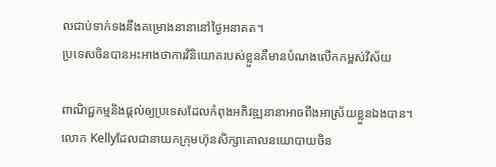លជាប់ទាក់ទងនឹងគម្រោងនានានៅថ្ងៃអនាគត។
ប្រទេសចិនបានអះអាងថាការវិនិយោគរបស់ខ្លួនគឺមានបំណងលើកកម្ពស់វិស័យ

ពាណិជ្ជកម្មនិងផ្តល់ឲ្យប្រទេសដែលកំពុងអភិវឌ្ឍនានាអាចពឹងអាស្រ័យខ្លួនឯងបាន។
លោក Kellyដែលជានាយកក្រុមហ៊ុនសិក្សាគោលនយោបាយចិន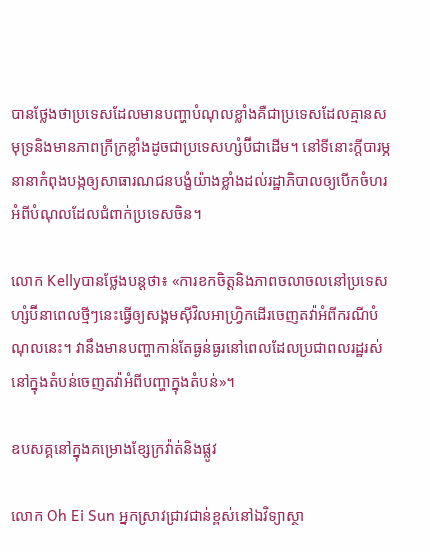បានថ្លែងថាប្រទេសដែលមានបញ្ហាបំណុលខ្លាំងគឺជាប្រទេសដែលគ្មានសមុទ្រនិងមានភាពក្រីក្រខ្លាំងដូចជាប្រទេសហ្សំប៊ីជាដើម។ នៅទីនោះក្តីបារម្ភនានាកំពុងបង្កឲ្យសាធារណជនបង្ខំយ៉ាងខ្លាំងដល់រដ្ឋាភិបាលឲ្យបើកចំហរអំពីបំណុលដែលជំពាក់ប្រទេសចិន។

លោក Kellyបានថ្លែងបន្តថា៖ «ការខកចិត្តនិងភាពចលាចលនៅប្រទេសហ្សំប៊ីនាពេលថ្មីៗនេះធ្វើឲ្យសង្គមស៊ីវិលអាហ្វ្រិកដើរចេញតវ៉ាអំពីករណីបំណុលនេះ។ វានឹងមានបញ្ហាកាន់តែធ្ងន់ធ្ងរនៅពេលដែលប្រជាពលរដ្ឋរស់នៅក្នុងតំបន់ចេញតវ៉ាអំពីបញ្ហាក្នុងតំបន់»។

ឧបសគ្គនៅក្នុងគម្រោងខ្សែក្រវ៉ាត់និងផ្លូវ

លោក Oh Ei Sun អ្នកស្រាវជ្រាវជាន់ខ្ពស់នៅឯវិទ្យាស្ថា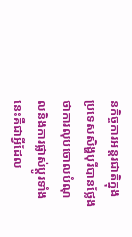នកិច្ចការអន្តរជាតិក្នុងប្រទេសសិង្ហបុរីបានថ្លែងថាការលុបចោលបំណុលនិងការផ្លាស់ប្តូរទាំងនេះគឺជាអ្វីដែល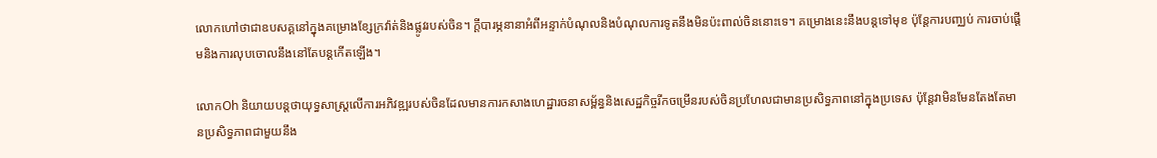លោកហៅថាជាឧបសគ្គនៅក្នុងគម្រោងខ្សែក្រវ៉ាត់និងផ្លូវរបស់ចិន។ ក្តីបារម្ភនានាអំពីអន្ទាក់បំណុលនិងបំណុលការទូតនឹងមិនប៉ះពាល់ចិននោះទេ។ គម្រោងនេះនឹងបន្តទៅមុខ ប៉ុន្តែការបញ្ឈប់ ការចាប់ផ្តើមនិងការលុបចោលនឹងនៅតែបន្តកើតឡើង។

លោកOh និយាយបន្តថាយុទ្ធសាស្រ្តលើការអភិវឌ្ឍរបស់ចិនដែលមានការកសាងហេដ្ឋារចនាសម្ព័ន្ធនិងសេដ្ឋកិច្ចរីកចម្រើនរបស់ចិនប្រហែលជាមានប្រសិទ្ធភាពនៅក្នុងប្រទេស ប៉ុន្តែវាមិនមែនតែងតែមានប្រសិទ្ធភាពជាមួយនឹង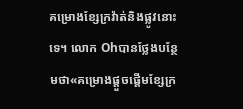គម្រោងខ្សែក្រវ៉ាត់និងផ្លូវនោះទេ។ លោក Ohបានថ្លែងបន្ថែមថា«គម្រោងផ្តួចផ្តើមខ្សែក្រ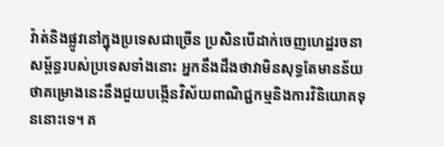វ៉ាត់និងផ្លូវនៅក្នុងប្រទេសជាច្រើន ប្រសិនបើដាក់ចេញហេដ្ឋរចនាសម្ព័ន្ធរបស់ប្រទេសទាំងនោះ អ្នកនឹងដឹងថាវាមិនសុទ្ធតែមានន័យថាគម្រោងនេះនឹងជួយបង្កើនវិស័យពាណិជ្ជកម្មនិងការវិនិយោគទុននោះទេ។ គ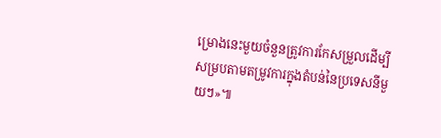ម្រោងនេះមួយចំនួនត្រូវការកែសម្រួលដើម្បីសម្របតាមតម្រូវការក្នុងតំបន់នៃប្រទេសនីមួយៗ»៕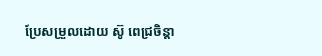ប្រែសម្រួលដោយ ស៊ូ ពេជ្រចិន្តា